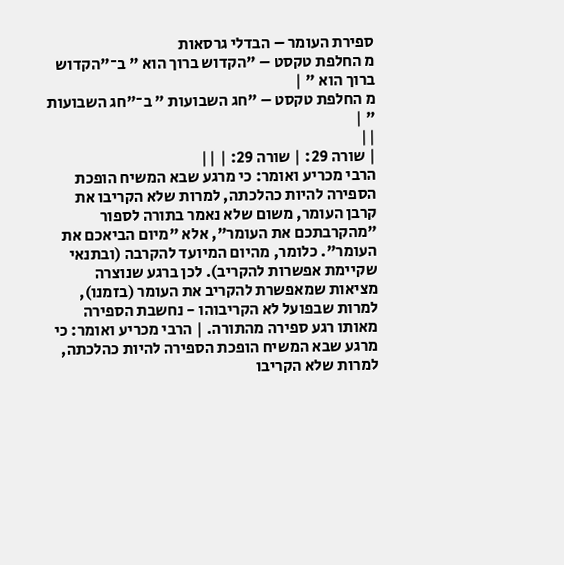ספירת העומר – הבדלי גרסאות
מ החלפת טקסט – "הקדוש ברוך הוא " ב־"הקדוש ברוך הוא " |
מ החלפת טקסט – "חג השבועות " ב־"חג השבועות " |
||
| שורה 29: | שורה 29: | ||
הרבי מכריע ואומר: כי מרגע שבא המשיח הופכת הספירה להיות כהלכתה, למרות שלא הקריבו את קרבן העומר, משום שלא נאמר בתורה לספור "מהקרבתכם את העומר", אלא "מיום הביאכם את העומר". כלומר, מהיום המיועד להקרבה (ובתנאי שקיימת אפשרות להקריב). לכן ברגע שנוצרה מציאות שמאפשרת להקריב את העומר (בזמנו), למרות שבפועל לא הקריבוהו - נחשבת הספירה מאותו רגע ספירה מהתורה. | הרבי מכריע ואומר: כי מרגע שבא המשיח הופכת הספירה להיות כהלכתה, למרות שלא הקריבו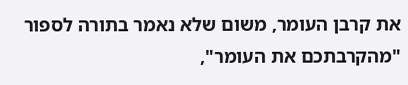את קרבן העומר, משום שלא נאמר בתורה לספור "מהקרבתכם את העומר",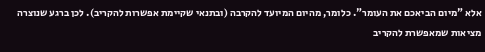אלא "מיום הביאכם את העומר". כלומר, מהיום המיועד להקרבה (ובתנאי שקיימת אפשרות להקריב). לכן ברגע שנוצרה מציאות שמאפשרת להקריב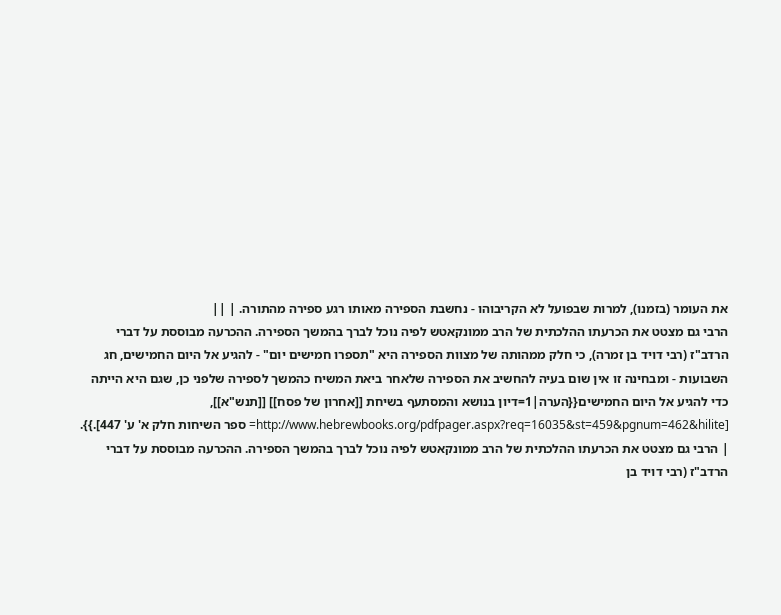את העומר (בזמנו), למרות שבפועל לא הקריבוהו - נחשבת הספירה מאותו רגע ספירה מהתורה. | ||
הרבי גם מצטט את הכרעתו ההלכתית של הרב ממונקאטש לפיה נוכל לברך בהמשך הספירה. ההכרעה מבוססת על דברי הרדב"ז (רבי דויד בן זמרה), כי חלק ממהותה של מצוות הספירה היא "תספרו חמישים יום" - להגיע אל היום החמישים, חג השבועות - ומבחינה זו אין שום בעיה להחשיב את הספירה שלאחר ביאת המשיח כהמשך לספירה שלפני כן, שגם היא הייתה כדי להגיע אל היום החמישים{{הערה|1=דיון בנושא והמסתעף בשיחת [[אחרון של פסח]] [[תנש"א]], [http://www.hebrewbooks.org/pdfpager.aspx?req=16035&st=459&pgnum=462&hilite= ספר השיחות חלק א' ע' 447].}}. | הרבי גם מצטט את הכרעתו ההלכתית של הרב ממונקאטש לפיה נוכל לברך בהמשך הספירה. ההכרעה מבוססת על דברי הרדב"ז (רבי דויד בן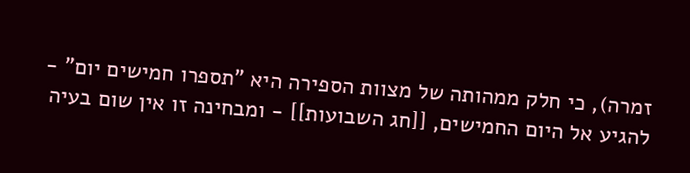זמרה), כי חלק ממהותה של מצוות הספירה היא "תספרו חמישים יום" - להגיע אל היום החמישים, [[חג השבועות]] - ומבחינה זו אין שום בעיה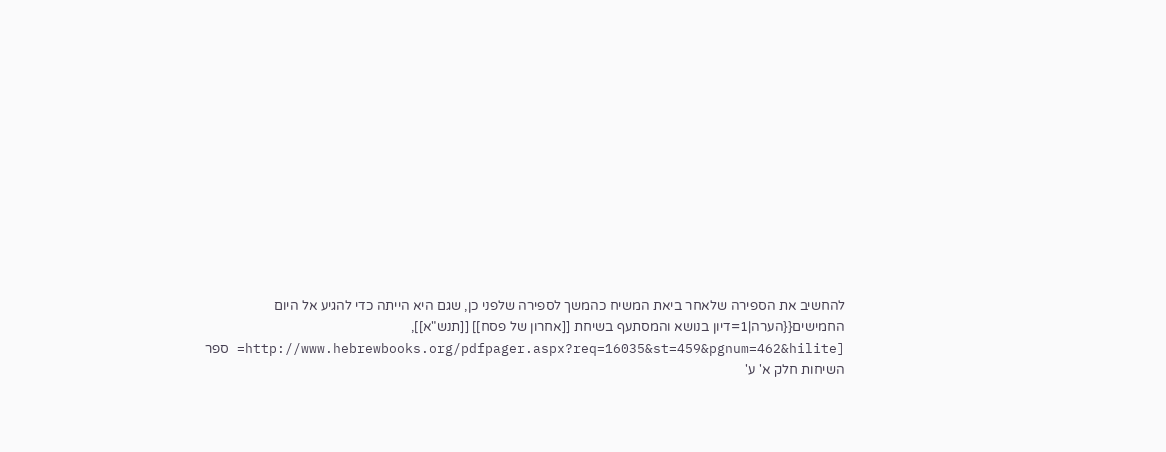להחשיב את הספירה שלאחר ביאת המשיח כהמשך לספירה שלפני כן, שגם היא הייתה כדי להגיע אל היום החמישים{{הערה|1=דיון בנושא והמסתעף בשיחת [[אחרון של פסח]] [[תנש"א]], [http://www.hebrewbooks.org/pdfpager.aspx?req=16035&st=459&pgnum=462&hilite= ספר השיחות חלק א' ע'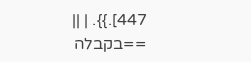447].}}. | ||
==בקבלה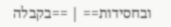ובחסידות== | ==בקבלה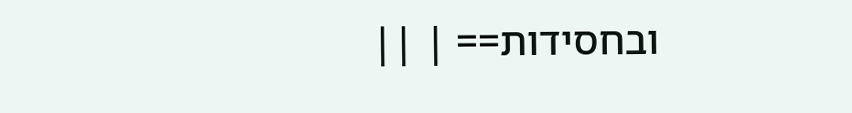ובחסידות== | ||